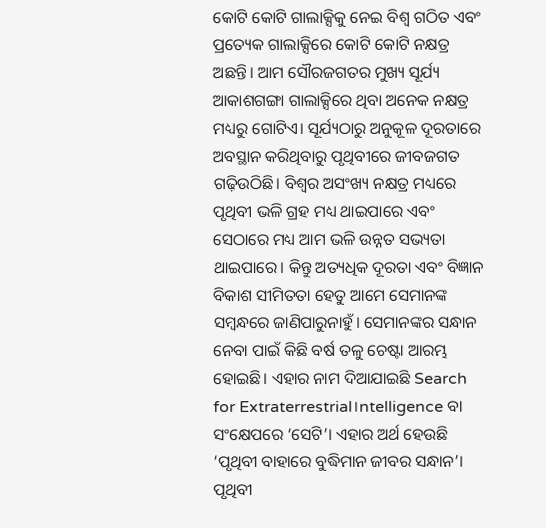କୋଟି କୋଟି ଗାଲାକ୍ସିକୁ ନେଇ ବିଶ୍ୱ ଗଠିତ ଏବଂ ପ୍ରତ୍ୟେକ ଗାଲାକ୍ସିରେ କୋଟି କୋଟି ନକ୍ଷତ୍ର ଅଛନ୍ତି। ଆମ ସୌରଜଗତର ମୁଖ୍ୟ ସୂର୍ଯ୍ୟ ଆକାଶଗଙ୍ଗା ଗାଲାକ୍ସିରେ ଥିବା ଅନେକ ନକ୍ଷତ୍ର ମଧ୍ୟରୁ ଗୋଟିଏ। ସୂର୍ଯ୍ୟଠାରୁ ଅନୁକୂଳ ଦୂରତାରେ ଅବସ୍ଥାନ କରିଥିବାରୁ ପୃଥିବୀରେ ଜୀବଜଗତ ଗଢ଼ିଉଠିଛି। ବିଶ୍ୱର ଅସଂଖ୍ୟ ନକ୍ଷତ୍ର ମଧ୍ୟରେ ପୃଥିବୀ ଭଳି ଗ୍ରହ ମଧ୍ୟ ଥାଇପାରେ ଏବଂ ସେଠାରେ ମଧ୍ୟ ଆମ ଭଳି ଉନ୍ନତ ସଭ୍ୟତା ଥାଇପାରେ। କିନ୍ତୁ ଅତ୍ୟଧିକ ଦୂରତା ଏବଂ ବିଜ୍ଞାନ ବିକାଶ ସୀମିତତା ହେତୁ ଆମେ ସେମାନଙ୍କ ସମ୍ବନ୍ଧରେ ଜାଣିପାରୁନାହୁଁ। ସେମାନଙ୍କର ସନ୍ଧାନ ନେବା ପାଇଁ କିଛି ବର୍ଷ ତଳୁ ଚେଷ୍ଟା ଆରମ୍ଭ ହୋଇଛି। ଏହାର ନାମ ଦିଆଯାଇଛି Search for Extraterrestrial।ntelligence ବା ସଂକ୍ଷେପରେ ‘ସେଟି’। ଏହାର ଅର୍ଥ ହେଉଛି ‘ପୃଥିବୀ ବାହାରେ ବୁଦ୍ଧିମାନ ଜୀବର ସନ୍ଧାନ’।
ପୃଥିବୀ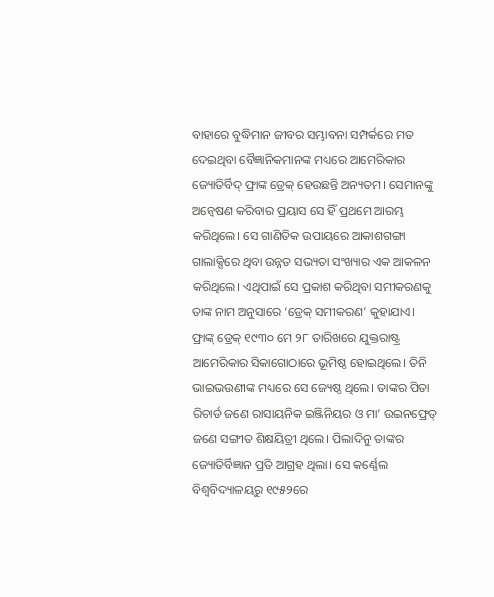ବାହାରେ ବୁଦ୍ଧିମାନ ଜୀବର ସମ୍ଭାବନା ସମ୍ପର୍କରେ ମତ ଦେଇଥିବା ବୈଜ୍ଞାନିକମାନଙ୍କ ମଧ୍ୟରେ ଆମେରିକାର ଜ୍ୟୋତିର୍ବିଦ୍ ଫ୍ରାଙ୍କ ଡ୍ରେକ୍ ହେଉଛନ୍ତି ଅନ୍ୟତମ। ସେମାନଙ୍କୁ ଅନ୍ବେଷଣ କରିବାର ପ୍ରୟାସ ସେ ହିଁ ପ୍ରଥମେ ଆରମ୍ଭ କରିଥିଲେ। ସେ ଗାଣିତିକ ଉପାୟରେ ଆକାଶଗଙ୍ଗା ଗାଲାକ୍ସିରେ ଥିବା ଉନ୍ନତ ସଭ୍ୟତା ସଂଖ୍ୟାର ଏକ ଆକଳନ କରିଥିଲେ। ଏଥିପାଇଁ ସେ ପ୍ରକାଶ କରିଥିବା ସମୀକରଣକୁ ତାଙ୍କ ନାମ ଅନୁସାରେ ‘ଡ୍ରେକ୍ ସମୀକରଣ’ କୁହାଯାଏ।
ଫ୍ରାଙ୍କ୍ ଡ୍ରେକ୍ ୧୯୩୦ ମେ ୨୮ ତାରିଖରେ ଯୁକ୍ତରାଷ୍ଟ୍ର ଆମେରିକାର ସିକାଗୋଠାରେ ଭୂମିଷ୍ଠ ହୋଇଥିଲେ। ତିନି ଭାଇଭଉଣୀଙ୍କ ମଧ୍ୟରେ ସେ ଜ୍ୟେଷ୍ଠ ଥିଲେ। ତାଙ୍କର ପିତା ରିଚାର୍ଡ ଜଣେ ରାସାୟନିକ ଇଞ୍ଜିନିୟର ଓ ମା’ ଉଇନଫ୍ରେଡ୍ ଜଣେ ସଙ୍ଗୀତ ଶିକ୍ଷୟିତ୍ରୀ ଥିଲେ। ପିଲାଦିନୁ ତାଙ୍କର ଜ୍ୟୋତିର୍ବିଜ୍ଞାନ ପ୍ରତି ଆଗ୍ରହ ଥିଲା। ସେ କର୍ଣ୍ଣେଲ ବିଶ୍ୱବିଦ୍ୟାଳୟରୁ ୧୯୫୨ରେ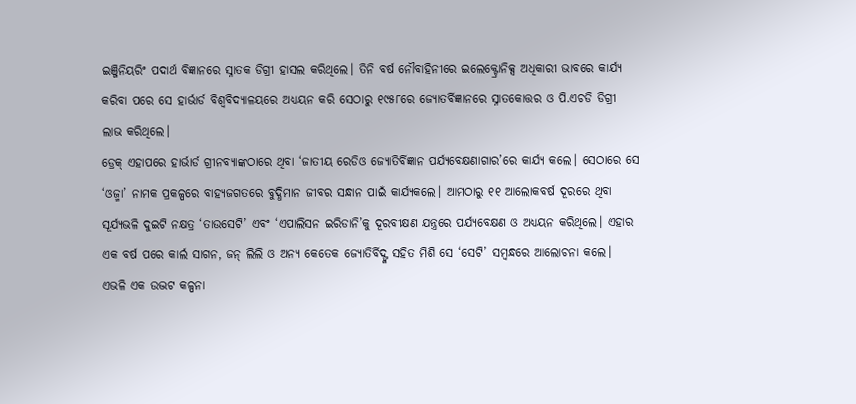ଇଞ୍ଜିନିୟରିଂ ପଦାର୍ଥ ବିଜ୍ଞାନରେ ସ୍ନାତକ ଡିଗ୍ରୀ ହାସଲ କରିଥିଲେ। ତିନି ବର୍ଷ ନୌବାହିନୀରେ ଇଲେକ୍ଟ୍ରୋନିକ୍ସ ଅଧିକାରୀ ଭାବରେ କାର୍ଯ୍ୟ କରିବା ପରେ ସେ ହାର୍ଭାର୍ଡ ବିଶ୍ୱବିଦ୍ୟାଳୟରେ ଅଧ୍ୟୟନ କରି ସେଠାରୁ ୧୯୫୮ରେ ଜ୍ୟୋତର୍ବିଜ୍ଞାନରେ ସ୍ନାତକୋତ୍ତର ଓ ପି.ଏଚଡି ଡିଗ୍ରୀ ଲାଭ କରିଥିଲେ।
ଡ୍ରେକ୍ ଏହାପରେ ହାର୍ଭାର୍ଡ ଗ୍ରୀନବ୍ୟାଙ୍କଠାରେ ଥିବା ‘ଜାତୀୟ ରେଡିଓ ଜ୍ୟୋତିର୍ବିଜ୍ଞାନ ପର୍ଯ୍ୟବେକ୍ଷଣାଗାର’ରେ କାର୍ଯ୍ୟ କଲେ। ସେଠାରେ ସେ ‘ଓଜ୍ମା’ ନାମକ ପ୍ରକଳ୍ପରେ ବାହ୍ୟଜଗତରେ ବୁଦ୍ଧିମାନ ଜୀବର ସନ୍ଧାନ ପାଇଁ କାର୍ଯ୍ୟକଲେ। ଆମଠାରୁ ୧୧ ଆଲୋକବର୍ଷ ଦୂରରେ ଥିବା ସୂର୍ଯ୍ୟଭଳି ଦୁଇଟି ନକ୍ଷତ୍ର ‘ତାଉସେଟି’ ଏବଂ ‘ଏପାଲିସନ ଇରିଡାନି’କୁ ଦୂରବୀକ୍ଷଣ ଯନ୍ତ୍ରରେ ପର୍ଯ୍ୟବେକ୍ଷଣ ଓ ଅଧ୍ୟୟନ କରିଥିଲେ। ଏହାର ଏକ ବର୍ଷ ପରେ କାର୍ଲ ସାଗନ, ଜନ୍ ଲିଲି ଓ ଅନ୍ୟ କେତେକ ଜ୍ୟୋତିର୍ବିଦ୍ଙ୍କ ସହିତ ମିଶି ସେ ‘ସେଟି’ ସମ୍ବନ୍ଧରେ ଆଲୋଚନା କଲେ।
ଏଭଳି ଏକ ଉଦ୍ଭଟ କଳ୍ପନା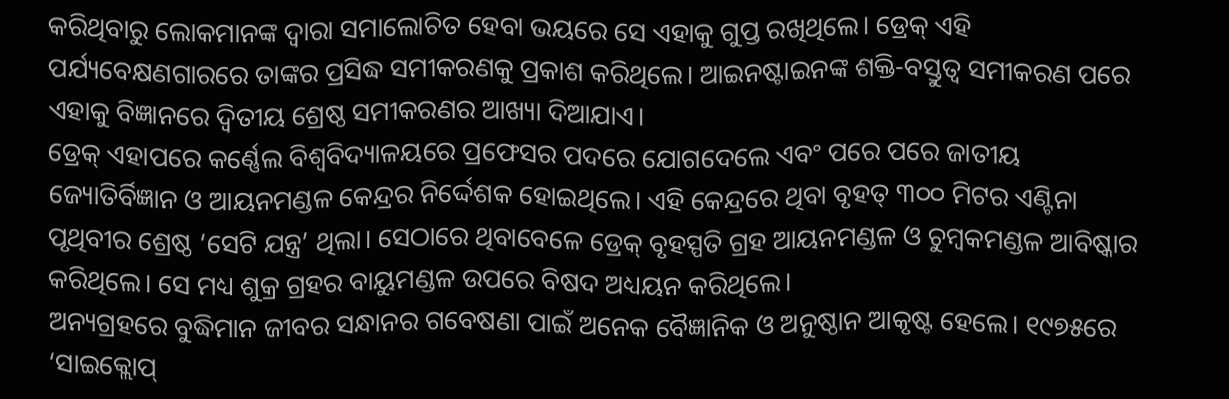କରିଥିବାରୁ ଲୋକମାନଙ୍କ ଦ୍ୱାରା ସମାଲୋଚିତ ହେବା ଭୟରେ ସେ ଏହାକୁ ଗୁପ୍ତ ରଖିଥିଲେ। ଡ୍ରେକ୍ ଏହି ପର୍ଯ୍ୟବେକ୍ଷଣଗାରରେ ତାଙ୍କର ପ୍ରସିଦ୍ଧ ସମୀକରଣକୁ ପ୍ରକାଶ କରିଥିଲେ। ଆଇନଷ୍ଟାଇନଙ୍କ ଶକ୍ତି-ବସ୍ତୁତ୍ୱ ସମୀକରଣ ପରେ ଏହାକୁ ବିଜ୍ଞାନରେ ଦ୍ୱିତୀୟ ଶ୍ରେଷ୍ଠ ସମୀକରଣର ଆଖ୍ୟା ଦିଆଯାଏ।
ଡ୍ରେକ୍ ଏହାପରେ କର୍ଣ୍ଣେଲ ବିଶ୍ୱବିଦ୍ୟାଳୟରେ ପ୍ରଫେସର ପଦରେ ଯୋଗଦେଲେ ଏବଂ ପରେ ପରେ ଜାତୀୟ ଜ୍ୟୋତିର୍ବିଜ୍ଞାନ ଓ ଆୟନମଣ୍ଡଳ କେନ୍ଦ୍ରର ନିର୍ଦ୍ଦେଶକ ହୋଇଥିଲେ। ଏହି କେନ୍ଦ୍ରରେ ଥିବା ବୃହତ୍ ୩୦୦ ମିଟର ଏଣ୍ଟିନା ପୃଥିବୀର ଶ୍ରେଷ୍ଠ ‘ସେଟି ଯନ୍ତ୍ର’ ଥିଲା। ସେଠାରେ ଥିବାବେଳେ ଡ୍ରେକ୍ ବୃହସ୍ପତି ଗ୍ରହ ଆୟନମଣ୍ଡଳ ଓ ଚୁମ୍ବକମଣ୍ଡଳ ଆବିଷ୍କାର କରିଥିଲେ। ସେ ମଧ୍ୟ ଶୁକ୍ର ଗ୍ରହର ବାୟୁମଣ୍ଡଳ ଉପରେ ବିଷଦ ଅଧ୍ୟୟନ କରିଥିଲେ।
ଅନ୍ୟଗ୍ରହରେ ବୁଦ୍ଧିମାନ ଜୀବର ସନ୍ଧାନର ଗବେଷଣା ପାଇଁ ଅନେକ ବୈଜ୍ଞାନିକ ଓ ଅନୁଷ୍ଠାନ ଆକୃଷ୍ଟ ହେଲେ। ୧୯୭୫ରେ ‘ସାଇକ୍ଲୋପ୍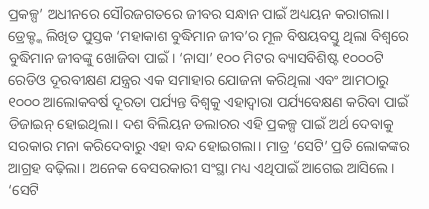ପ୍ରକଳ୍ପ’ ଅଧୀନରେ ସୌରଜଗତରେ ଜୀବର ସନ୍ଧାନ ପାଇଁ ଅଧ୍ୟୟନ କରାଗଲା। ଡ୍ରେକ୍ଙ୍କ ଲିଖିତ ପୁସ୍ତକ ‘ମହାକାଶ ବୁଦ୍ଧିମାନ ଜୀବ’ର ମୂଳ ବିଷୟବସ୍ତୁ ଥିଲା ବିଶ୍ୱରେ ବୁଦ୍ଧିମାନ ଜୀବଙ୍କୁ ଖୋଜିବା ପାଇଁ। ‘ନାସା’ ୧୦୦ ମିଟର ବ୍ୟାସବିଶିଷ୍ଟ ୧୦୦୦ଟି ରେଡିଓ ଦୂରବୀକ୍ଷଣ ଯନ୍ତ୍ରର ଏକ ସମାହାର ଯୋଜନା କରିଥିଲା ଏବଂ ଆମଠାରୁ ୧୦୦୦ ଆଲୋକବର୍ଷ ଦୂରତା ପର୍ଯ୍ୟନ୍ତ ବିଶ୍ୱକୁ ଏହାଦ୍ୱାରା ପର୍ଯ୍ୟବେକ୍ଷଣ କରିବା ପାଇଁ ଡିଜାଇନ୍ ହୋଇଥିଲା। ଦଶ ବିଲିୟନ ଡଲାରର ଏହି ପ୍ରକଳ୍ପ ପାଇଁ ଅର୍ଥ ଦେବାକୁ ସରକାର ମନା କରିଦେବାରୁ ଏହା ବନ୍ଦ ହୋଇଗଲା। ମାତ୍ର ‘ସେଟି’ ପ୍ରତି ଲୋକଙ୍କର ଆଗ୍ରହ ବଢ଼ିଲା। ଅନେକ ବେସରକାରୀ ସଂସ୍ଥା ମଧ୍ୟ ଏଥିପାଇଁ ଆଗେଇ ଆସିଲେ। ‘ସେଟି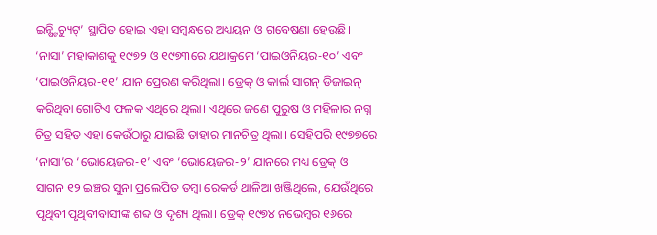ଇନ୍ଷ୍ଟିଚ୍ୟୁଟ୍’ ସ୍ଥାପିତ ହୋଇ ଏହା ସମ୍ବନ୍ଧରେ ଅଧ୍ୟୟନ ଓ ଗବେଷଣା ହେଉଛି। ‘ନାସା’ ମହାକାଶକୁ ୧୯୭୨ ଓ ୧୯୭୩ରେ ଯଥାକ୍ରମେ ‘ପାଇଓନିୟର-୧୦’ ଏବଂ ‘ପାଇଓନିୟର-୧୧’ ଯାନ ପ୍ରେରଣ କରିଥିଲା। ଡ୍ରେକ୍ ଓ କାର୍ଲ ସାଗନ୍ ଡିଜାଇନ୍ କରିଥିବା ଗୋଟିଏ ଫଳକ ଏଥିରେ ଥିଲା। ଏଥିରେ ଜଣେ ପୁରୁଷ ଓ ମହିଳାର ନଗ୍ନ ଚିତ୍ର ସହିତ ଏହା କେଉଁଠାରୁ ଯାଇଛି ତାହାର ମାନଚିତ୍ର ଥିଲା। ସେହିପରି ୧୯୭୭ରେ ‘ନାସା’ର ‘ଭୋୟେଜର-୧’ ଏବଂ ‘ଭୋୟେଜର-୨’ ଯାନରେ ମଧ୍ୟ ଡ୍ରେକ୍ ଓ ସାଗନ ୧୨ ଇଞ୍ଚର ସୁନା ପ୍ରଲେପିତ ତମ୍ବା ରେକର୍ଡ ଥାଳିଆ ଖଞ୍ଜିଥିଲେ, ଯେଉଁଥିରେ ପୃଥିବୀ ପୃଥିବୀବାସୀଙ୍କ ଶବ୍ଦ ଓ ଦୃଶ୍ୟ ଥିଲା। ଡ୍ରେକ୍ ୧୯୭୪ ନଭେମ୍ବର ୧୬ରେ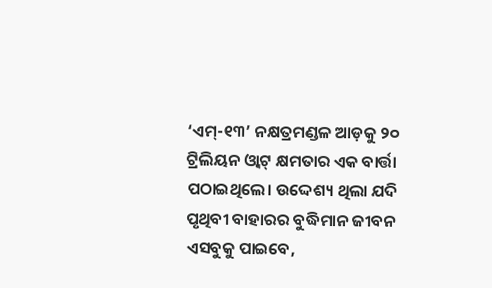‘ଏମ୍-୧୩’ ନକ୍ଷତ୍ରମଣ୍ଡଳ ଆଡ଼କୁ ୨୦ ଟ୍ରିଲିୟନ ଓ୍ବାଟ୍ କ୍ଷମତାର ଏକ ବାର୍ତ୍ତା ପଠାଇଥିଲେ। ଉଦ୍ଦେଶ୍ୟ ଥିଲା ଯଦି ପୃଥିବୀ ବାହାରର ବୁଦ୍ଧିମାନ ଜୀବନ ଏସବୁକୁ ପାଇବେ,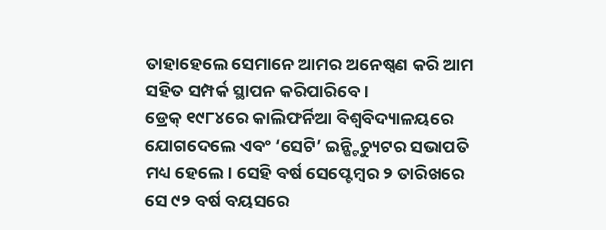ତାହାହେଲେ ସେମାନେ ଆମର ଅନେଷ୍ବଣ କରି ଆମ ସହିତ ସମ୍ପର୍କ ସ୍ଥାପନ କରିପାରିବେ।
ଡ୍ରେକ୍ ୧୯୮୪ରେ କାଲିଫର୍ନିଆ ବିଶ୍ୱବିଦ୍ୟାଳୟରେ ଯୋଗଦେଲେ ଏବଂ ‘ସେଟି’ ଇନ୍ଷ୍ଟିଚ୍ୟୁଟର ସଭାପତି ମଧ୍ୟ ହେଲେ। ସେହି ବର୍ଷ ସେପ୍ଟେମ୍ବର ୨ ତାରିଖରେ ସେ ୯୨ ବର୍ଷ ବୟସରେ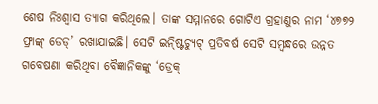ଶେଷ ନିଃଶ୍ୱାସ ତ୍ୟାଗ କରିଥିଲେ। ତାଙ୍କ ସମ୍ମାନରେ ଗୋଟିଏ ଗ୍ରହାଣୁର ନାମ ‘୪୭୭୨ ଫ୍ରାଙ୍କ୍ ଡେଡ୍’ ରଖାଯାଇଛି। ସେଟି ଇନ୍ଷ୍ଟିଚ୍ୟୁଟ୍ ପ୍ରତିବର୍ଷ ସେଟି ସମ୍ବନ୍ଧରେ ଉନ୍ନତ ଗବେଷଣା କରିଥିବା ବୈଜ୍ଞାନିକଙ୍କୁ ‘ଡ୍ରେକ୍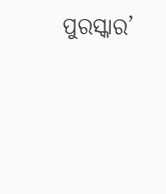ପୁରସ୍କାର’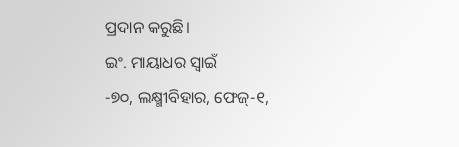ପ୍ରଦାନ କରୁଛି।
ଇଂ. ମାୟାଧର ସ୍ବାଇଁ
-୭୦, ଲକ୍ଷ୍ମୀବିହାର, ଫେଜ୍-୧,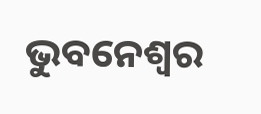ଭୁବନେଶ୍ୱର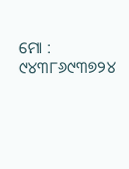ମୋ : ୯୪୩୮୬୯୩୭୨୪